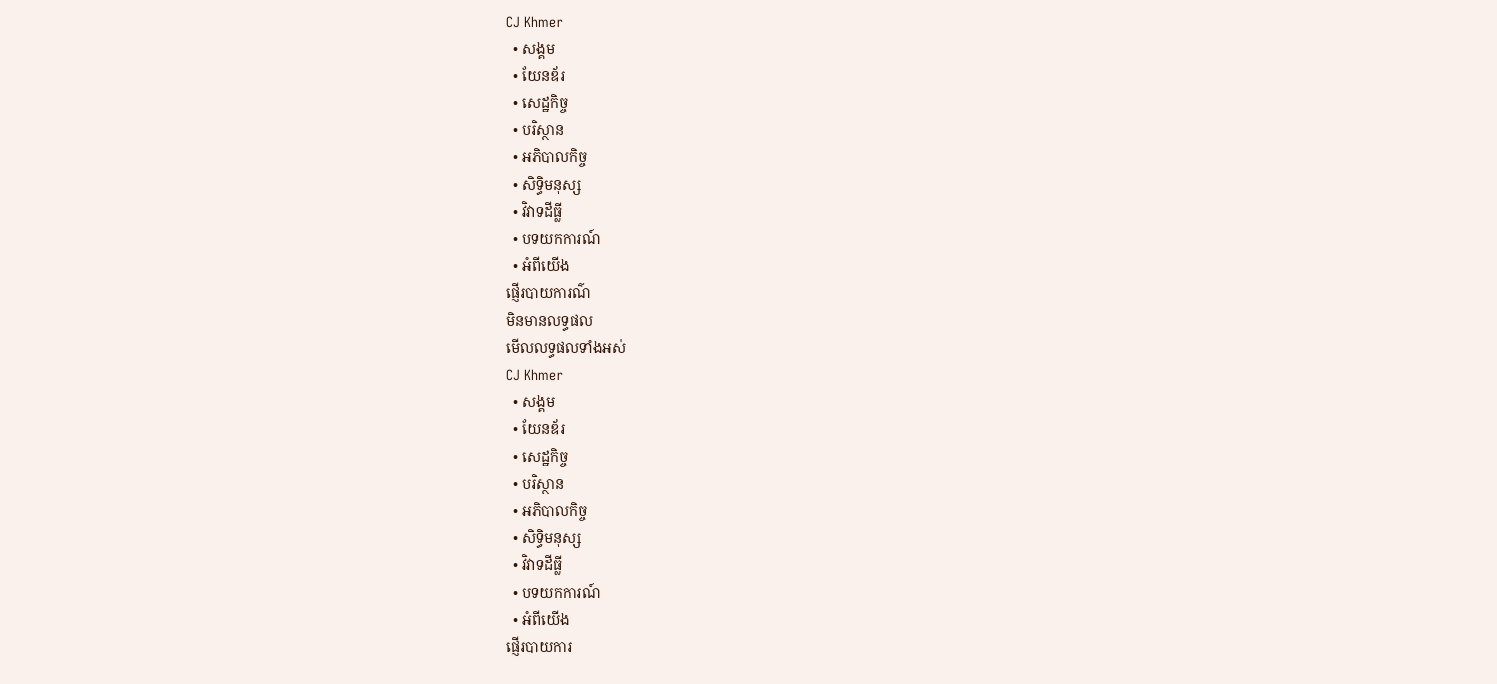CJ Khmer
  • សង្គម
  • យែនឌ័រ
  • សេដ្ឋកិច្ច
  • បរិស្ថាន
  • អភិបាលកិច្ច
  • សិទ្ធិមនុស្ស
  • វិវាទដីធ្លី
  • បទយកការណ៍
  • អំពីយើង
ផ្ញើរបាយការណ៌
មិនមានលទ្ធផល
មើលលទ្ធផលទាំងអស់
CJ Khmer
  • សង្គម
  • យែនឌ័រ
  • សេដ្ឋកិច្ច
  • បរិស្ថាន
  • អភិបាលកិច្ច
  • សិទ្ធិមនុស្ស
  • វិវាទដីធ្លី
  • បទយកការណ៍
  • អំពីយើង
ផ្ញើរបាយការ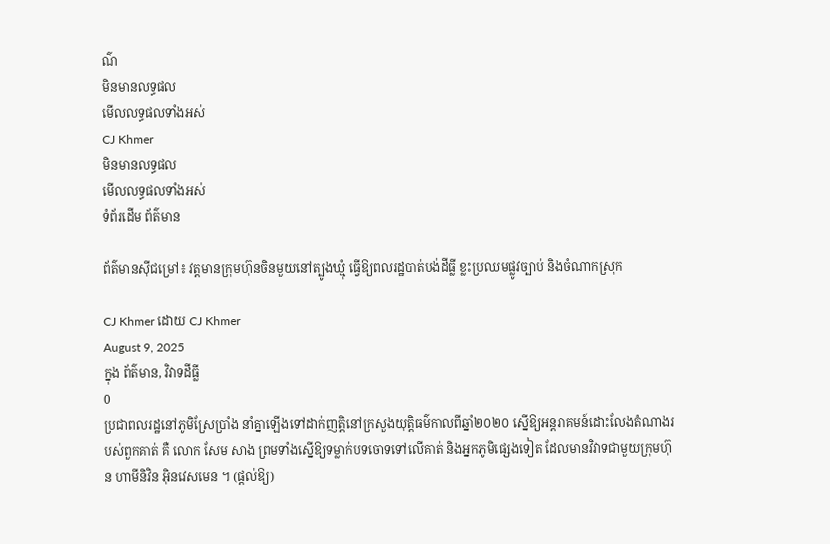ណ៌
មិនមានលទ្ធផល
មើលលទ្ធផលទាំងអស់
CJ Khmer
មិនមានលទ្ធផល
មើលលទ្ធផលទាំងអស់
ទំព័រដើម ព័ត៌មាន

ព័ត៌មានស៊ីជម្រៅ៖ វត្តមានក្រុមហ៊ុនចិនមួយនៅត្បូងឃ្មុំ ធ្វើឱ្យពលរដ្ឋបាត់បង់ដីធ្លី ខ្លះប្រឈមផ្លូវច្បាប់ និងចំណាកស្រុក

CJ Khmer ដោយ CJ Khmer
August 9, 2025
ក្នុង ព័ត៌មាន, វិវាទដីធ្លី
0
ប្រជាពលរដ្ឋនៅភូមិស្រែប្រាំង នាំគ្នាឡើងទៅដាក់ញត្តិនៅក្រសួងយុត្តិធម៌កាលពីឆ្នាំ២០២០ ស្នើឱ្យអន្តរាគមន៍ដោះលែងតំណាងរបស់ពួកគាត់ គឺ លោក សែម សាង ព្រមទាំងស្នើឱ្យទម្លាក់បទចោទទៅលើគាត់ និងអ្នកភូមិផ្សេងទៀត ដែលមានវិវាទជាមួយក្រុមហ៊ុន ហាមីនិវិន អ៊ិនវេសមេន ។ (ផ្តល់ឱ្យ)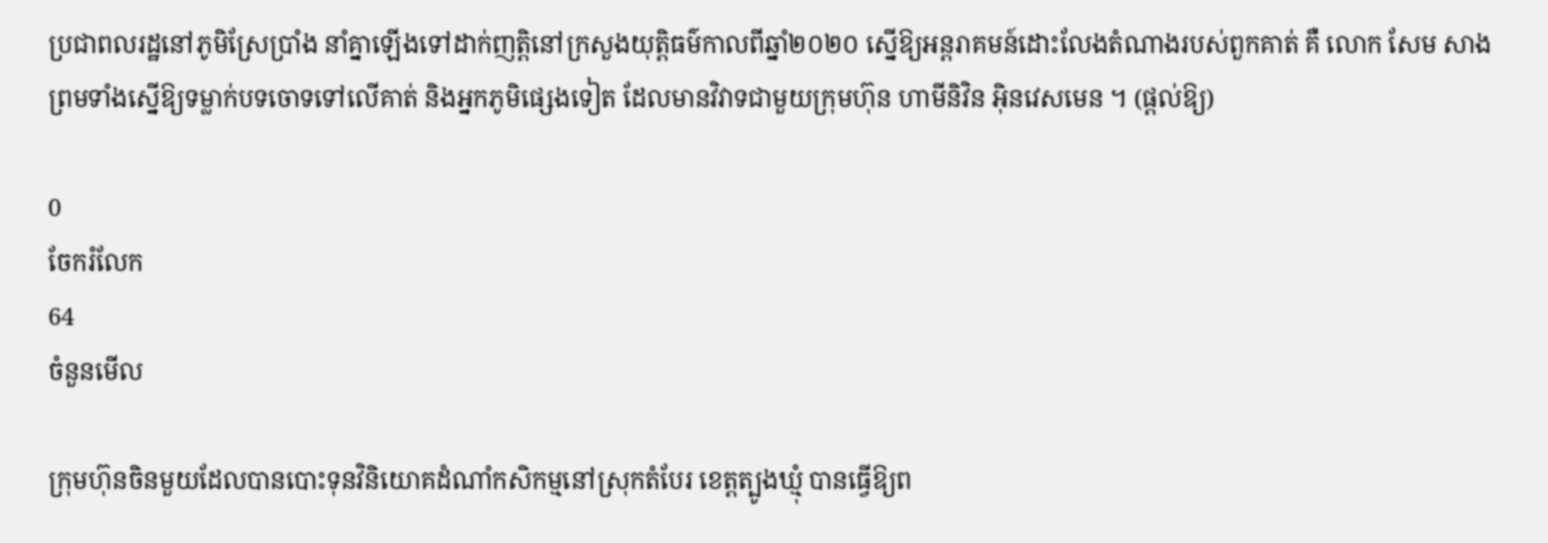ប្រជាពលរដ្ឋនៅភូមិស្រែប្រាំង នាំគ្នាឡើងទៅដាក់ញត្តិនៅក្រសួងយុត្តិធម៌កាលពីឆ្នាំ២០២០ ស្នើឱ្យអន្តរាគមន៍ដោះលែងតំណាងរបស់ពួកគាត់ គឺ លោក សែម សាង ព្រមទាំងស្នើឱ្យទម្លាក់បទចោទទៅលើគាត់ និងអ្នកភូមិផ្សេងទៀត ដែលមានវិវាទជាមួយក្រុមហ៊ុន ហាមីនិវិន អ៊ិនវេសមេន ។ (ផ្តល់ឱ្យ)

0
ចែករំលែក
64
ចំនួនមើល

ក្រុមហ៊ុនចិនមួយដែលបានបោះទុនវិនិយោគដំណាំកសិកម្មនៅស្រុកតំបែរ ខេត្តត្បូងឃ្មុំ បានធ្វើឱ្យព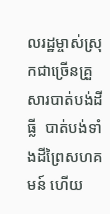លរដ្ឋម្ចាស់ស្រុកជាច្រើនគ្រួសារបាត់បង់ដីធ្លី  បាត់បង់ទាំងដីព្រៃសហគមន៍ ហើយ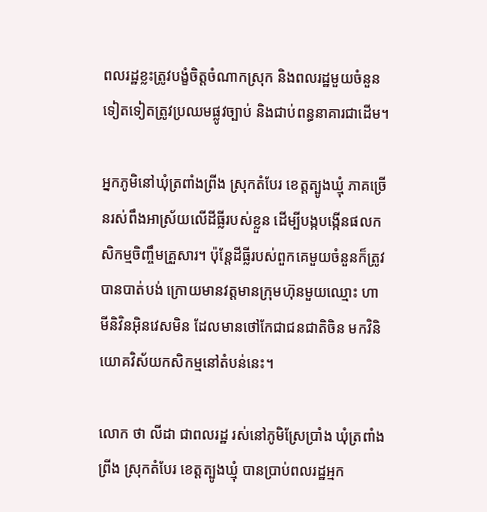ពលរដ្ឋខ្លះត្រូវបង្ខំចិត្តចំណាកស្រុក និងពលរដ្ឋមួយចំនួនទៀតទៀតត្រូវប្រឈមផ្លូវច្បាប់ និងជាប់ពន្ធនាគារជាដើម។

អ្នកភូមិនៅឃុំត្រពាំងព្រីង ស្រុកតំបែរ ខេត្តត្បូងឃ្មុំ ភាគច្រើនរស់ពឹងអាស្រ័យលើដីធ្លីរបស់ខ្លួន ដើម្បីបង្កបង្កើនផលកសិកម្មចិញ្ចឹមគ្រួសារ។ ប៉ុន្តែដីធ្លីរបស់ពួកគេមួយចំនួនក៏ត្រូវបានបាត់បង់ ក្រោយមានវត្តមានក្រុមហ៊ុនមួយឈ្មោះ ហាមីនិវិនអ៊ិនវេសមិន ដែលមានថៅកែជាជនជាតិចិន មកវិនិយោគវិស័យកសិកម្មនៅតំបន់នេះ។

លោក ថា លីដា ជាពលរដ្ឋ រស់នៅភូមិស្រែប្រាំង ឃុំត្រពាំងព្រីង ស្រុកតំបែរ ខេត្តត្បូងឃ្មុំ បានប្រាប់ពលរដ្ឋអ្មក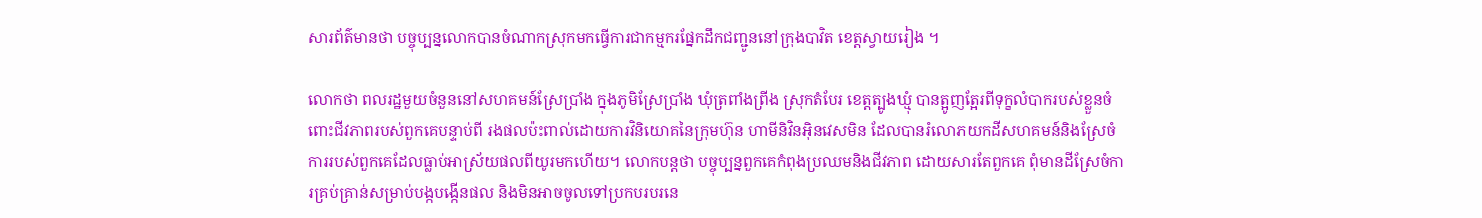សារព័ត៌មានថា បច្ចុប្បន្នលោកបានចំណាកស្រុកមកធ្វើការជាកម្មករផ្នែកដឹកជញ្ជូននៅក្រុងបាវិត ខេត្តស្វាយរៀង ។

លោកថា ពលរដ្ឋមួយចំនួននៅសហគមន៍ស្រែប្រាំង ក្នុងភូមិស្រែប្រាំង ឃុំត្រពាំងព្រីង ស្រុកតំបែរ ខេត្តត្បូងឃ្មុំ បានត្អូញត្អែរពីទុក្ខលំបាករបស់ខ្លួនចំពោះជីវភាពរបស់ពួកគេបន្ទាប់ពី រងផលប៉ះពាល់ដោយការវិនិយោគនៃក្រុមហ៊ុន ហាមីនិវិនអ៊ិនវេសមិន ដែលបានរំលោភយកដីសហគមន៍និងស្រែចំការរបស់ពួកគេដែលធ្លាប់អាស្រ័យផលពីយូរមកហើយ។ លោកបន្តថា បច្ចុប្បន្នពួកគេកំពុងប្រឈមនិងជីវភាព ដោយសារតែពួកគេ ពុំមានដីស្រែចំការគ្រប់គ្រាន់សម្រាប់បង្កបង្កើនផល និងមិនអាចចូលទៅប្រកបរបរនេ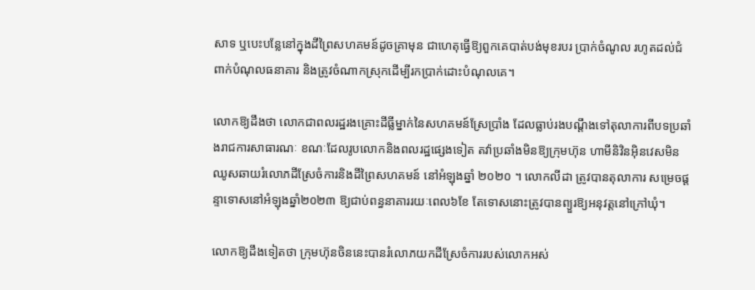សាទ ឬបេះបន្លែនៅក្នុងដីព្រៃសហគមន៍ដូចគ្រាមុន ជាហេតុធ្វើឱ្យពួកគេបាត់បង់មុខរបរ ប្រាក់ចំណូល រហូតដល់ជំពាក់បំណុលធនាគារ និងត្រូវចំណាកស្រុកដើម្បីរកប្រាក់ដោះបំណុលគេ។

លោកឱ្យដឹងថា លោកជាពលរដ្ឋរងគ្រោះដីធ្លីម្នាក់នៃសហគមន៍ស្រែប្រាំង ដែលធ្លាប់រងបណ្តឹងទៅតុលាការពីបទប្រឆាំងរាជការសាធារណៈ ខណៈដែលរូបលោកនិងពលរដ្ឋផ្សេងទៀត តវ៉ាប្រឆាំងមិនឱ្យក្រុមហ៊ុន ហាមីនិវិនអ៊ិនវេសមិន ឈូសឆាយរំលោភដីស្រែចំការនិងដីព្រៃសហគមន៍ នៅអំឡុងឆ្នាំ ២០២០ ។ លោកលីដា ត្រូវបានតុលាការ សម្រេចផ្តន្ទាទោសនៅអំឡុងឆ្នាំ២០២៣ ឱ្យជាប់ពន្ធនាគាររយៈពេល៦ខែ តែទោសនោះត្រូវបានព្យួរឱ្យអនុវត្តនៅក្រៅឃុំ។

លោកឱ្យដឹងទៀតថា ក្រុមហ៊ុនចិននេះបានរំលោភយកដីស្រែចំការរបស់លោកអស់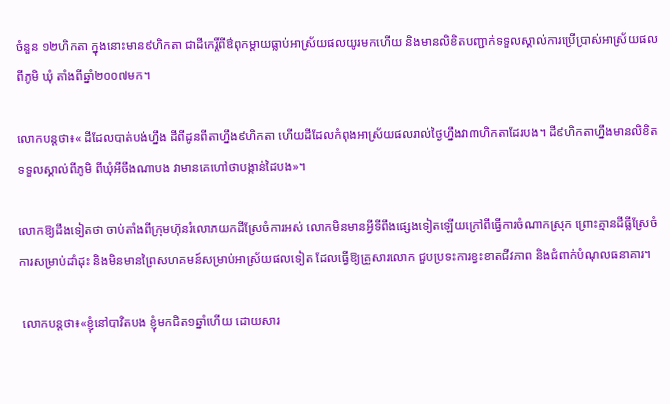ចំនួន ១២ហិកតា ក្នុងនោះមាន៩ហិកតា ជាដីកេរ្តិ៍ពីឳពុកម្តាយធ្លាប់អាស្រ័យផលយូរមកហើយ និងមានលិខិតបញ្ជាក់ទទួលស្គាល់ការប្រើប្រាស់អាស្រ័យផលពីភូមិ ឃុំ តាំងពីឆ្នាំ២០០៧មក។

លោកបន្តថា៖« ដីដែលបាត់បង់ហ្នឹង ដីពីដូនពីតាហ្នឹង៩ហិកតា ហើយដីដែលកំពុងអាស្រ័យផលរាល់ថ្ងៃហ្នឹងវា៣ហិកតាដែរបង។ ដី៩ហិកតាហ្នឹងមានលិខិតទទួលស្គាល់ពីភូមិ ពីឃុំអីចឹងណាបង វាមានគេហៅថាបង្កាន់ដៃបង»។

លោកឱ្យដឹងទៀតថា ចាប់តាំងពីក្រុមហ៊ុនរំលោភយកដីស្រែចំការអស់ លោកមិនមានអ្វីទីពឹងផ្សេងទៀតឡើយក្រៅពីធ្វើការចំណាកស្រុក ព្រោះគ្មានដីធ្លីស្រែចំការសម្រាប់ដាំដុះ និងមិនមានព្រៃសហគមន៍សម្រាប់អាស្រ័យផលទៀត ដែលធ្វើឱ្យគ្រួសារលោក ជួបប្រទះការខ្វះខាតជីវភាព និងជំពាក់បំណុលធនាគារ។

 លោកបន្តថា៖«ខ្ញុំនៅបាវិតបង ខ្ញុំមកជិត១ឆ្នាំហើយ ដោយសារ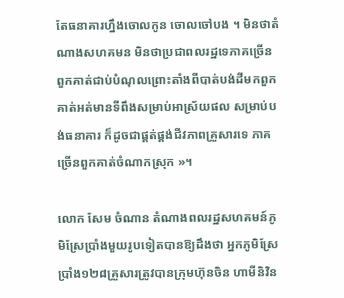តែធនាគារហ្នឹងចោលកូន ចោលចៅបង ។ មិនថាតំណាងសហគមន មិនថាប្រជាពលរដ្ឋទេភាគច្រើនពួកគាត់ជាប់បំណុលព្រោះតាំងពីបាត់បង់ដីមកពួកគាត់អត់មានទីពឹងសម្រាប់អាស្រ័យផល សម្រាប់បង់ធនាគារ ក៏ដូចជាផ្គត់ផ្គង់ជីវភាពគ្រួសារទេ ភាគច្រើនពួកគាត់ចំណាកស្រុក »។

លោក សែម ចំណាន តំណាងពលរដ្ឋសហគមន៍ភូមិស្រែប្រាំងមួយរូបទៀតបានឱ្យដឹងថា អ្នកភូមិស្រែប្រាំង១២៨គ្រួសារត្រូវបានក្រុមហ៊ុនចិន ហាមីនិវិន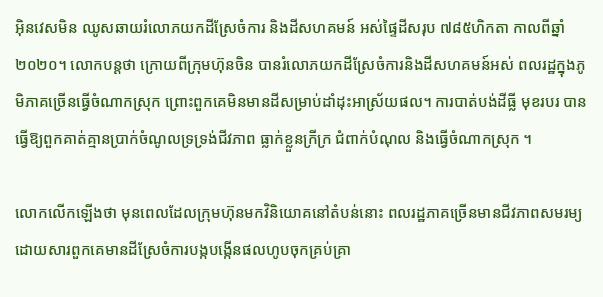អ៊ិនវេសមិន ឈូសឆាយរំលោភយកដីស្រែចំការ និងដីសហគមន៍ អស់ផ្ទៃដីសរុប ៧៨៥ហិកតា កាលពីឆ្នាំ២០២០។ លោកបន្តថា ក្រោយពីក្រុមហ៊ុនចិន បានរំលោភយកដីស្រែចំការនិងដីសហគមន៍អស់ ពលរដ្ឋក្នុងភូមិភាគច្រើនធ្វើចំណាកស្រុក ព្រោះពួកគេមិនមានដីសម្រាប់ដាំដុះអាស្រ័យផល។ ការបាត់បង់ដីធ្លី មុខរបរ បានធ្វើឱ្យពួកគាត់គ្មានប្រាក់ចំណូលទ្រទ្រង់ជីវភាព ធ្លាក់ខ្លួនក្រីក្រ ជំពាក់បំណុល និងធ្វើចំណាកស្រុក ។

លោកលើកឡើងថា មុនពេលដែលក្រុមហ៊ុនមកវិនិយោគនៅតំបន់នោះ ពលរដ្ឋភាគច្រើនមានជីវភាពសមរម្យ ដោយសារពួកគេមានដីស្រែចំការបង្កបង្កើនផលហូបចុកគ្រប់គ្រា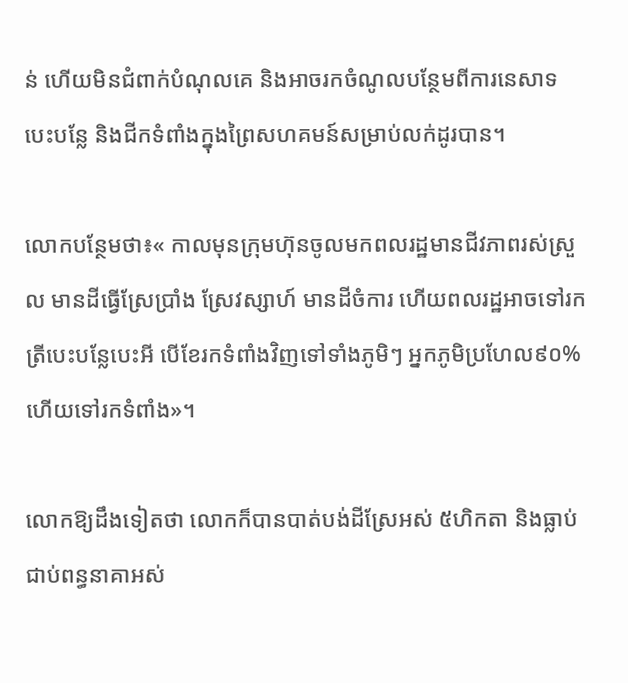ន់ ហើយមិនជំពាក់បំណុលគេ និងអាចរកចំណូលបន្ថែមពីការនេសាទ បេះបន្លែ និងជីកទំពាំងក្នុងព្រៃសហគមន៍សម្រាប់លក់ដូរបាន។

លោកបន្ថែមថា៖« កាលមុនក្រុមហ៊ុនចូលមកពលរដ្ឋមានជីវភាពរស់ស្រួល មានដីធ្វើស្រែប្រាំង ស្រែវស្សាហ៍ មានដីចំការ ហើយពលរដ្ឋអាចទៅរកត្រីបេះបន្លែបេះអី បើខែរកទំពាំងវិញទៅទាំងភូមិៗ អ្នកភូមិប្រហែល៩០%ហើយទៅរកទំពាំង»។

លោកឱ្យដឹងទៀតថា លោកក៏បានបាត់បង់ដីស្រែអស់ ៥ហិកតា និងធ្លាប់ជាប់ពន្ធនាគាអស់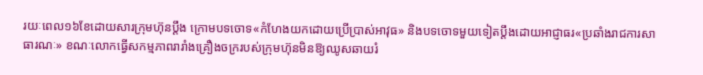រយៈពេល១៦ខែដោយសារក្រុមហ៊ុនប្តឹង ក្រោមបទចោទ«កំហែងយកដោយប្រើប្រាស់អាវុធ» និងបទចោទមួយទៀតប្តឹងដោយអាជ្ញាធរ«ប្រឆាំងរាជការសាធារណៈ» ខណៈលោកធ្វើសកម្មភាពរារាំងគ្រឿងចក្ររបស់ក្រុមហ៊ុនមិនឱ្យឈូសឆាយរំ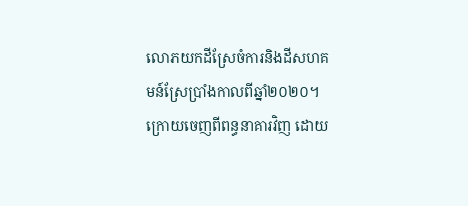លោភយកដីស្រែចំការនិងដីសហគមន៍ស្រែប្រាំងកាលពីឆ្នាំ២០២០។ ក្រោយចេញពីពន្ធនាគារវិញ ដោយ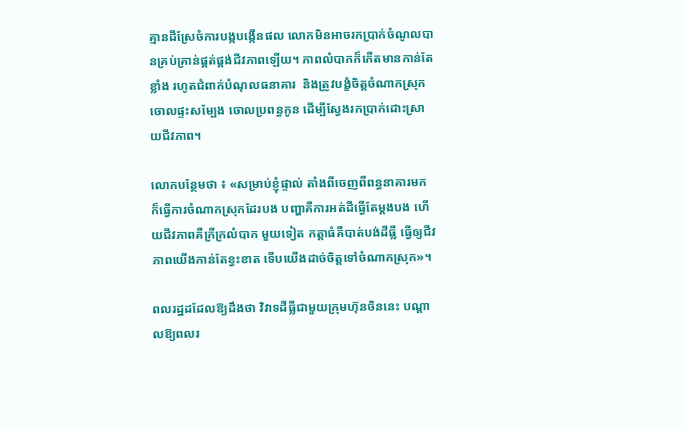គ្មានដីស្រែចំការបង្កបង្កើនផល លោកមិនអាចរកប្រាក់ចំណូលបានគ្រប់គ្រាន់ផ្គត់ផ្គង់ជីវភាពឡើយ។ ភាពលំបាកក៏កើតមានកាន់តែខ្លាំង រហូតជំពាក់បំណុលធនាគារ  និងត្រូវបង្ខំចិត្តចំណាកស្រុកចោលផ្ទះសម្បែង ចោលប្រពន្ធកូន ដើម្បីស្វែងរកប្រាក់ដោះស្រាយជីវភាព។

លោកបន្ថែមថា ៖ «សម្រាប់ខ្ញុំផ្ទាល់ តាំងពីចេញពីពន្ធនាគារមក ក៏ធ្វើការចំណាកស្រុកដែរបង បញ្ហាគឺការអត់ដីធ្វើតែម្ដងបង ហើយជីវភាពគឺក្រីក្រលំបាក មួយទៀត កត្តាធំគឺបាត់បង់ដីធ្លី ធ្វើឲ្យជីវភាពយើងកាន់តែខ្វះខាត ទើបយើងដាច់ចិត្តទៅចំណាកស្រុក»។

ពលរដ្ឋដដែលឱ្យដឹងថា វិវាទដីធ្លីជាមួយក្រុមហ៊ុនចិននេះ បណ្តាលឱ្យពលរ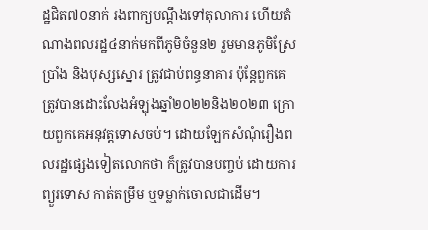ដ្ឋជិត៧០នាក់ រងពាក្យបណ្តឹងទៅតុលាការ ហើយតំណាងពលរដ្ឋ៤នាក់មកពីភូមិចំនួន២ រួមមានភូមិស្រែប្រាំង និងបុស្សស្នោរ ត្រូវជាប់ពន្ធនាគារ ប៉ុន្តែពួកគេត្រូវបានដោះលែងអំឡុងឆ្នាំ២០២២និង២០២៣ ក្រោយពួកគេអនុវត្តទោសចប់។ ដោយឡែកសំណុំរឿងពលរដ្ឋផ្សេងទៀតលោកថា ក៏ត្រូវបានបញ្ចប់ ដោយការព្យួរទោស កាត់តម្រឹម ឬទម្លាក់ចោលជាដើម។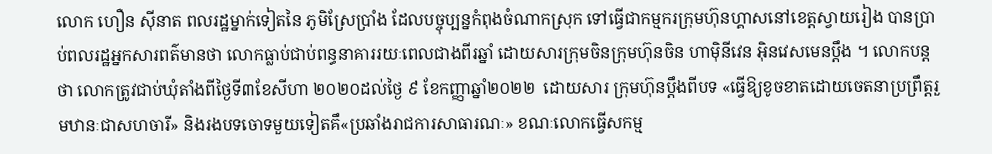លោក ហឿន ស៊ីនាត ពលរដ្ឋម្នាក់ទៀតនៃ ភូមិស្រែប្រាំង ដែលបច្ចុប្បន្នកំពុងចំណាកស្រុក ទៅធ្វើជាកម្មករក្រុមហ៊ុនហ្គាសនៅខេត្តស្វាយរៀង បានប្រាប់ពលរដ្ឋអ្នកសារពត៌មានថា លោកធ្លាប់ជាប់ពន្ធនាគាររយៈពេលជាងពីរឆ្នាំ ដោយសារក្រុមចិនក្រុមហ៊ុនចិន ហាម៉ិនីវេន អ៊ិនវេសមេនប្តឹង ។ លោកបន្តថា លោកត្រូវជាប់ឃុំតាំងពីថ្ងៃទី៣ខែសីហា ២០២០ដល់ថ្ងៃ ៩ ខែកញ្ញាឆ្នាំ២០២២  ដោយសារ ក្រុមហ៊ុនប្តឹងពីបទ «ធ្វើឱ្យខូចខាតដោយចេតនាប្រព្រឹត្តរួមឋានៈជាសហចារី» និងរងបទចោទមួយទៀតគឹ«ប្រឆាំងរាជការសាធារណៈ» ខណៈលោកធ្វើសកម្ម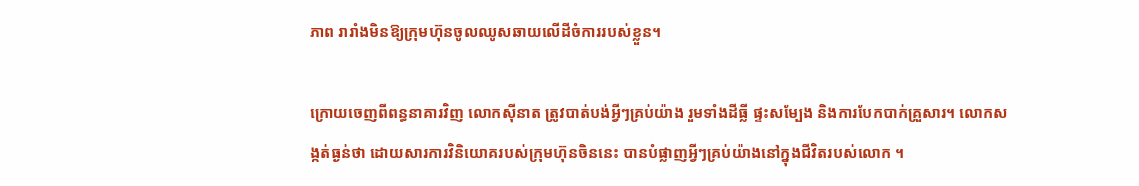ភាព រារាំងមិនឱ្យក្រុមហ៊ុនចូលឈូសឆាយលើដីចំការរបស់ខ្លួន។

ក្រោយចេញពីពន្ធនាគារវិញ លោកស៊ីនាត ត្រូវបាត់បង់អ្វីៗគ្រប់យ៉ាង រួមទាំងដីធ្លី ផ្ទះសម្បែង និងការបែកបាក់គ្រួសារ។ លោកសង្កត់ធ្ងន់ថា ដោយសារការវិនិយោគរបស់ក្រុមហ៊ុនចិននេះ បានបំផ្លាញអ្វីៗគ្រប់យ៉ាងនៅក្នុងជីវិតរបស់លោក ។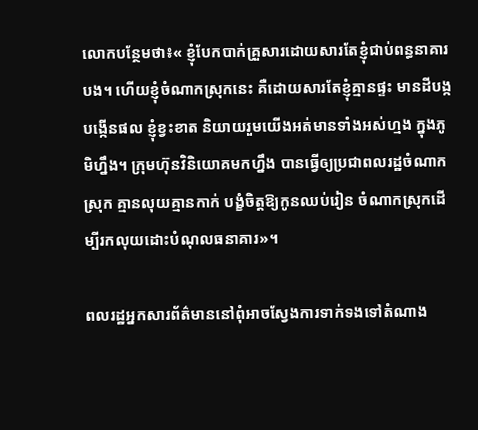លោកបន្ថែមថា៖« ខ្ញុំបែកបាក់គ្រួសារដោយសារតែខ្ញុំជាប់ពន្ធនាគារបង។ ហើយខ្ញុំចំណាកស្រុកនេះ គឺដោយសារតែខ្ញុំគ្មានផ្ទះ មានដីបង្កបង្កើនផល ខ្ញុំខ្វះខាត និយាយរួមយើងអត់មានទាំងអស់ហ្មង ក្នុងភូមិហ្នឹង។ ក្រុមហ៊ុនវិនិយោគមកហ្នឹង បានធ្វើឲ្យប្រជាពលរដ្ឋចំណាកស្រុក គ្មានលុយគ្មានកាក់ បង្ខំចិត្តឱ្យកូនឈប់រៀន ចំណាកស្រុកដើម្បីរកលុយដោះបំណុលធនាគារ»។

ពលរដ្ឋអ្នកសារព័ត៌មាននៅពុំអាចស្វែងការទាក់ទងទៅតំណាង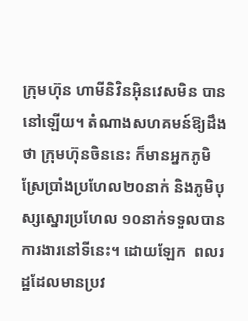ក្រុមហ៊ុន ហាមីនិវិនអ៊ិនវេសមិន បាននៅឡើយ។ តំណាងសហគមន៍ឱ្យដឹងថា ក្រុមហ៊ុនចិននេះ ក៏មានអ្នកភូមិស្រែប្រាំងប្រហែល២០នាក់ និងភូមិបុស្សស្នោរប្រហែល ១០នាក់ទទួលបានការងារនៅទីនេះ។ ដោយឡែក  ពលរដ្ឋដែលមានប្រវ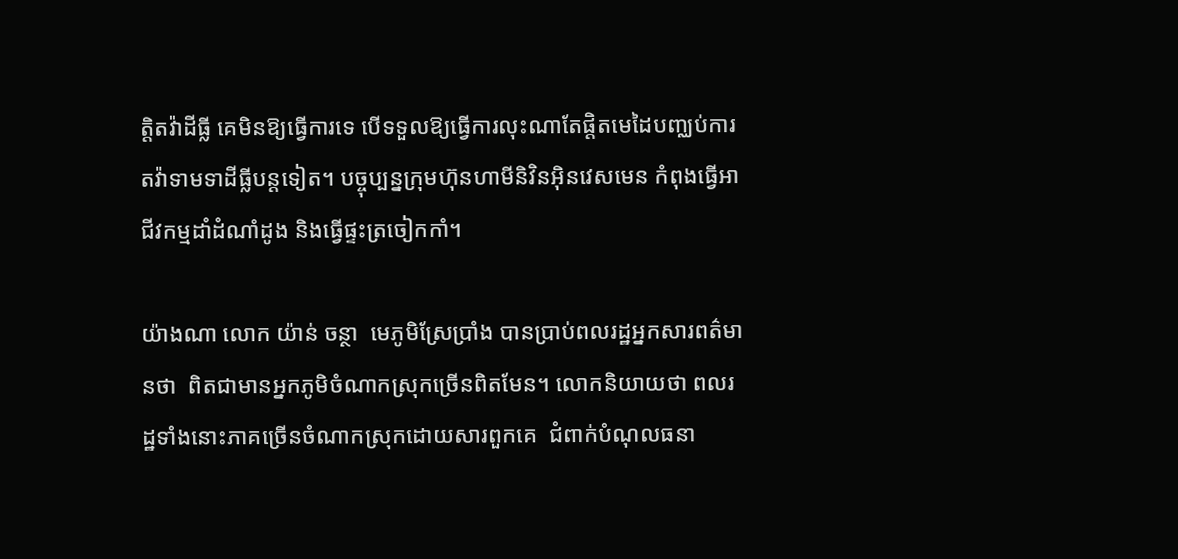ត្តិតវ៉ាដីធ្លី គេមិនឱ្យធ្វើការទេ បើទទួលឱ្យធ្វើការលុះណាតែផ្តិតមេដៃបញ្ឈប់ការតវ៉ាទាមទាដីធ្លីបន្តទៀត។ បច្ចុប្បន្នក្រុមហ៊ុនហាមីនិវិនអ៊ិនវេសមេន កំពុងធ្វើអាជីវកម្មដាំដំណាំដូង និងធ្វើផ្ទះត្រចៀកកាំ។

យ៉ាងណា លោក យ៉ាន់ ចន្ថា  មេភូមិស្រែប្រាំង បានប្រាប់ពលរដ្ឋអ្នកសារពត៌មានថា  ពិតជាមានអ្នកភូមិចំណាកស្រុកច្រើនពិតមែន។ លោកនិយាយថា ពលរដ្ឋទាំងនោះភាគច្រើនចំណាកស្រុកដោយសារពួកគេ  ជំពាក់បំណុលធនា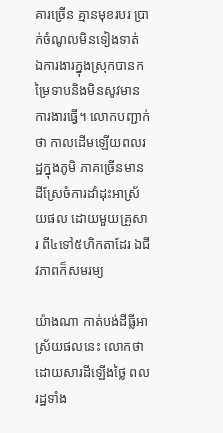គារច្រើន គ្មានមុខរបរ ប្រាក់ចំណូលមិនទៀងទាត់ ឯការងារក្នុងស្រុកបានកម្រៃទាបនិងមិនសូវមានការងារធ្វើ។ លោកបញ្ជាក់ថា កាលដើមឡើយពលរដ្ឋក្នុងភូមិ ភាគច្រើនមានដីស្រែចំការដាំដុះអាស្រ័យផល ដោយមួយគ្រួសារ ពី៤ទៅ៥ហិកតាដែរ ឯជីវភាពក៏សមរម្យ

យ៉ាងណា កាត់បង់ដីធ្លីអាស្រ័យផលនេះ លោកថាដោយសារដីឡើងថ្លៃ ពលរដ្ឋទាំង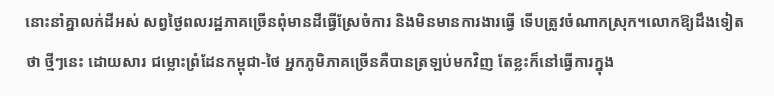នោះនាំគ្នាលក់ដីអស់ សព្វថ្ងៃពលរដ្ឋភាគច្រើនពុំមានដីធ្វើស្រែចំការ និងមិនមានការងារធ្វើ ទើបត្រូវចំណាកស្រុក។លោកឱ្យដឹងទៀតថា ថ្មីៗនេះ ដោយសារ ជម្លោះព្រំដែនកម្ពុជា-ថៃ អ្នកភូមិភាគច្រើនគឺបានត្រឡប់មកវិញ តែខ្លះក៏នៅធ្វើការក្នុង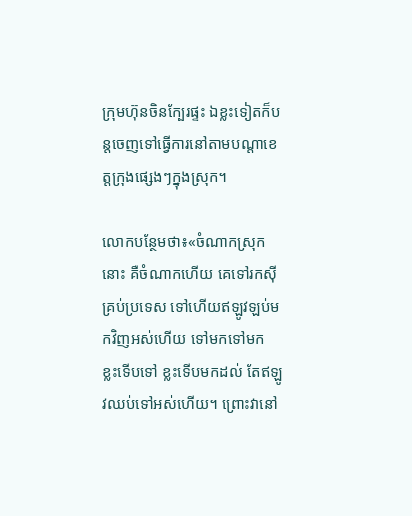ក្រុមហ៊ុនចិនក្បែរផ្ទះ ឯខ្លះទៀតក៏បន្តចេញទៅធ្វើការនៅតាមបណ្តាខេត្តក្រុងផ្សេងៗក្នុងស្រុក។

លោកបន្ថែមថា៖«ចំណាកស្រុកនោះ គឺចំណាកហើយ គេទៅរកស៊ីគ្រប់ប្រទេស ទៅហើយឥឡូវឡប់មកវិញអស់ហើយ ទៅមកទៅមក ខ្លះទើបទៅ ខ្លះទើបមកដល់ តែឥឡូវឈប់ទៅអស់ហើយ។ ព្រោះវានៅ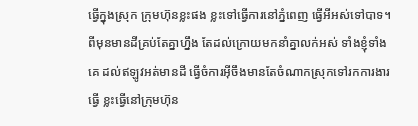ធ្វើក្នុងស្រុក ក្រុមហ៊ុនខ្លះផង ខ្លះទៅធ្វើការនៅភ្នំពេញ ធ្វើអីអស់ទៅបាទ។  ពីមុនមានដីគ្រប់តែគ្នាហ្នឹង តែដល់ក្រោយមកនាំគ្នាលក់អស់ ទាំងខ្ញុំទាំងគេ ដល់ឥឡូវអត់មានដី ធ្វើចំការអ៊ីចឹងមានតែចំណាកស្រុកទៅរកការងារធ្វើ ខ្លះធ្វើនៅក្រុមហ៊ុន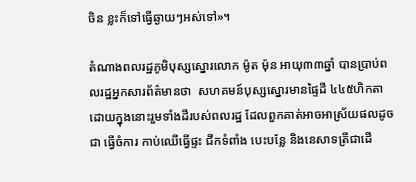ចិន ខ្លះក៏ទៅធ្វើឆ្ងាយៗអស់ទៅ»។

តំណាងពលរដ្ឋភូមិបុស្សស្នោរលោក ម៉ូត ម៉ុន អាយុ៣៣ឆ្នាំ បានប្រាប់ពលរដ្ឋអ្នកសារព័ត៌មានថា  សហគមន៍បុស្សស្នោរមានផ្ទៃដី ៤៤៥ហិកតា ដោយក្នុងនោះរួមទាំងដីរបស់ពលរដ្ឋ ដែលពួកគាត់អាចអាស្រ័យផលដូចជា ធ្វើចំការ កាប់ឈើធ្វើផ្ទះ ជីកទំពាំង បេះបន្លែ និងនេសាទត្រីជាដើ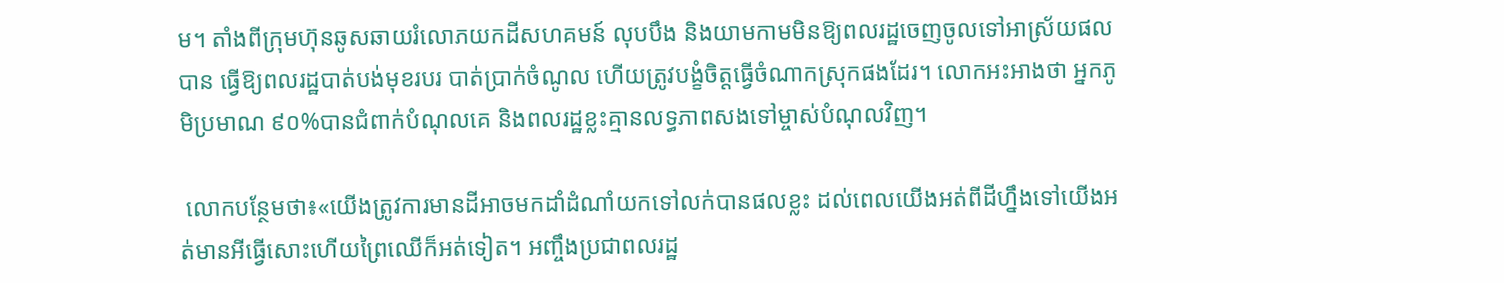ម។ តាំងពីក្រុមហ៊ុនឆូសឆាយរំលោភយកដីសហគមន៍ លុបបឹង និងយាមកាមមិនឱ្យពលរដ្ឋចេញចូលទៅអាស្រ័យផលបាន ធ្វើឱ្យពលរដ្ឋបាត់បង់មុខរបរ បាត់ប្រាក់ចំណូល ហើយត្រូវបង្ខំចិត្តធ្វើចំណាកស្រុកផងដែរ។ លោកអះអាងថា អ្នកភូមិប្រមាណ ៩០%បានជំពាក់បំណុលគេ និងពលរដ្ឋខ្លះគ្មានលទ្ធភាពសងទៅម្ចាស់បំណុលវិញ។

 លោកបន្ថែមថា៖«យើងត្រូវការមានដីអាចមកដាំដំណាំយកទៅលក់បានផលខ្លះ ដល់ពេលយើងអត់ពីដីហ្នឹងទៅយើងអត់មានអីធ្វើសោះហើយព្រៃឈើក៏អត់ទៀត។ អញ្ចឹងប្រជាពលរដ្ឋ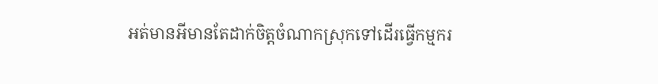អត់មានអីមានតែដាក់ចិត្តចំណាកស្រុកទៅដើរធ្វើកម្មករ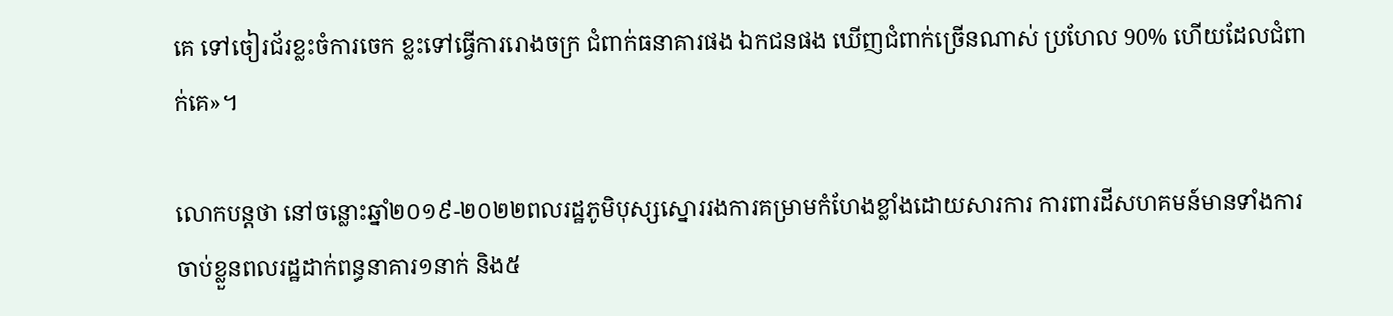គេ ទៅចៀរជ័រខ្លះចំការចេក ខ្លះទៅធ្វើការរោងចក្រ ជំពាក់ធនាគារផង ឯកជនផង ឃើញជំពាក់ច្រើនណាស់ ប្រហែល 90% ហើយដែលជំពាក់គេ»។

លោកបន្តថា នៅចន្លោះឆ្នាំ២០១៩-២០២២ពលរដ្ឋភូមិបុស្សស្នោររងការគម្រាមកំហែងខ្លាំងដោយសារការ ការពារដីសហគមន៍មានទាំងការចាប់ខ្លួនពលរដ្ឋដាក់ពន្ធនាគារ១នាក់ និង៥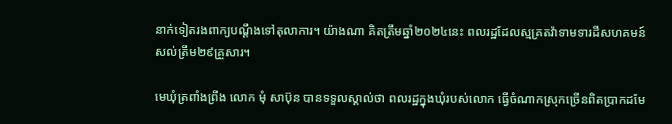នាក់ទៀតរងពាក្យបណ្តឹងទៅតុលាការ។ យ៉ាងណា គិតត្រឹមឆ្នាំ២០២៤នេះ ពលរដ្ឋដែលស្មគ្រតវ៉ាទាមទារដីសហគមន៍ សល់ត្រឹម២៩គ្រួសារ។

មេឃុំត្រពាំងព្រីង លោក មុំ សាប៊ុន បានទទួលស្គាល់ថា ពលរដ្ឋក្នុងឃុំរបស់លោក ធ្វើចំណាកស្រុកច្រើនពិតប្រាកដមែ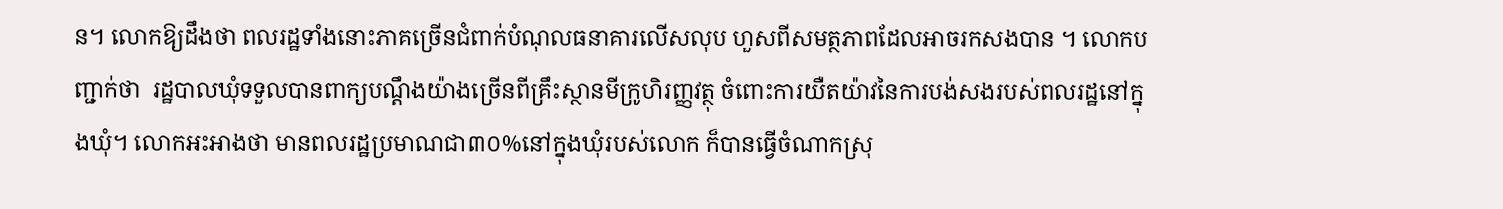ន។ លោកឱ្យដឹងថា ពលរដ្ឋទាំងនោះភាគច្រើនជំពាក់បំណុលធនាគារលើសលុប ហួសពីសមត្ថភាពដែលអាចរកសងបាន ។ លោកបញ្ជាក់ថា  រដ្ឋបាលឃុំទទួលបានពាក្យបណ្តឹងយ៉ាងច្រើនពីគ្រឹះស្ថានមីក្រូហិរញ្ញវត្ថុ ចំពោះការយឺតយ៉ាវនៃការបង់សងរបស់ពលរដ្ឋនៅក្នុងឃុំ។ លោកអះអាងថា មានពលរដ្ឋប្រមាណជា៣០%នៅក្នុងឃុំរបស់លោក ក៏បានធ្វើចំណាកស្រុ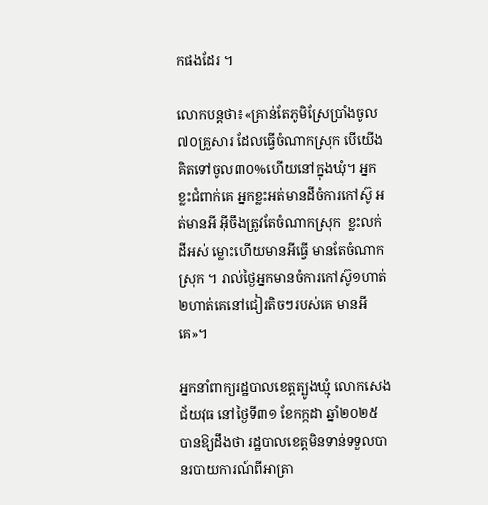កផងដែរ ។

លោកបន្តថា៖«គ្រាន់តែភូមិស្រែប្រាំងចូល៧០គ្រួសារ ដែលធ្វើចំណាកស្រុក បើយើងគិតទៅចូល៣០%ហើយនៅក្នុងឃុំ។ អ្នកខ្លះជំពាក់គេ អ្នកខ្លះអត់មានដីចំការកៅស៊ូ អត់មានអី អ៊ីចឹងត្រូវតែចំណាកស្រុក  ខ្លះលក់ដីអស់ ម្លោះហើយមានអីធ្វើ មានតែចំណាកស្រុក ។ រាល់ថ្ងៃអ្នកមានចំការកៅស៊ូ១ហាត់២ហាត់គេនៅជៀរតិចៗរបស់គេ មានអីគេ»។

អ្នកនាំពាក្យរដ្ឋបាលខេត្តត្បូងឃ្មុំ លោកសេង ជ័យវុធ នៅថ្ងៃទី៣១ ខែកក្កដា ឆ្នាំ២០២៥ បានឱ្យដឹងថា រដ្ឋបាលខេត្តមិនទាន់ទទួលបានរបាយការណ៍ពីអាត្រា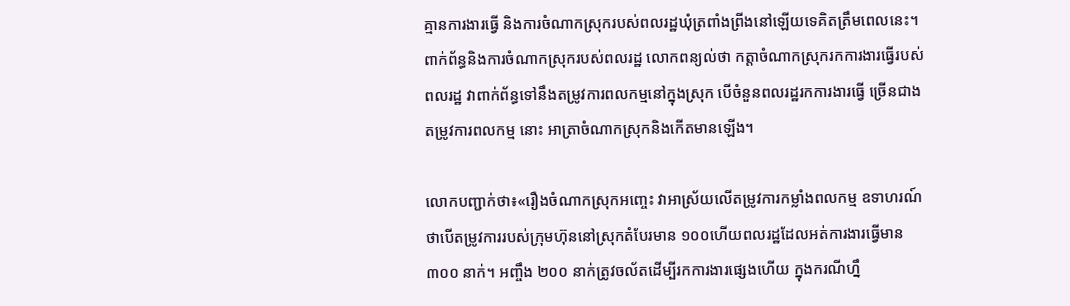គ្មានការងារធ្វើ និងការចំណាកស្រុករបស់ពលរដ្ឋឃុំត្រពាំងព្រីងនៅឡើយទេគិតត្រឹមពេលនេះ។ ពាក់ព័ន្ធនិងការចំណាកស្រុករបស់ពលរដ្ឋ លោកពន្យល់ថា កត្តាចំណាកស្រុករកការងារធ្វើរបស់ពលរដ្ឋ វាពាក់ព័ន្ធទៅនឹងតម្រូវការពលកម្មនៅក្នុងស្រុក បើចំនួនពលរដ្ឋរកការងារធ្វើ ច្រើនជាងតម្រូវការពលកម្ម នោះ អាត្រាចំណាកស្រុកនិងកើតមានឡើង។

លោកបញ្ជាក់ថា៖«រឿងចំណាកស្រុកអញ្ចេះ វាអាស្រ័យលើតម្រូវការកម្លាំងពលកម្ម ឧទាហរណ៍ថាបើតម្រូវការរបស់ក្រុមហ៊ុននៅស្រុកតំបែរមាន ១០០ហើយពលរដ្ឋដែលអត់ការងារធ្វើមាន ៣០០ នាក់។ អញ្ចឹង ២០០ នាក់ត្រូវចល័តដើម្បីរកការងារផ្សេងហើយ ក្នុងករណីហ្នឹ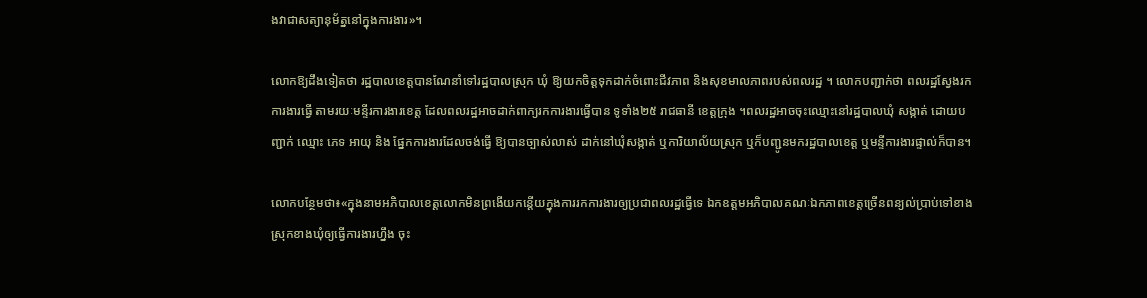ងវាជាសត្យានុម័ត្ននៅក្នុងការងារ»។

លោកឱ្យដឹងទៀតថា រដ្ឋបាលខេត្តបានណែនាំទៅរដ្ឋបាលស្រុក ឃុំ ឱ្យយកចិត្តទុកដាក់ចំពោះជីវភាព និងសុខមាលភាពរបស់ពលរដ្ឋ ។ លោកបញ្ជាក់ថា ពលរដ្ឋស្វែងរកការងារធ្វើ តាមរយៈមន្ទីរការងារខេត្ត ដែលពលរដ្ឋអាចដាក់ពាក្យរកការងារធ្វើបាន ទូទាំង២៥ រាជធានី ខេត្តក្រុង ។ពលរដ្ឋអាចចុះឈ្មោះនៅរដ្ឋបាលឃុំ សង្កាត់ ដោយបញ្ជាក់ ឈ្មោះ ភេទ អាយុ និង ផ្នែកការងារដែលចង់ធ្វើ ឱ្យបានច្បាស់លាស់ ដាក់នៅឃុំសង្កាត់ ឬការិយាល័យស្រុក ឬក៏បញ្ជូនមករដ្ឋបាលខេត្ត ឬមន្ទីការងារផ្ទាល់ក៏បាន។

លោកបន្ថែមថា៖«ក្នុងនាមអភិបាលខេត្តលោកមិនព្រងើយកន្តើយក្នុងការរកការងារឲ្យប្រជាពលរដ្ឋធ្វើទេ ឯកឧត្តមអភិបាលគណៈឯកភាពខេត្តច្រើនពន្យល់ប្រាប់ទៅខាងស្រុកខាងឃុំឲ្យធ្វើការងារហ្នឹង ចុះ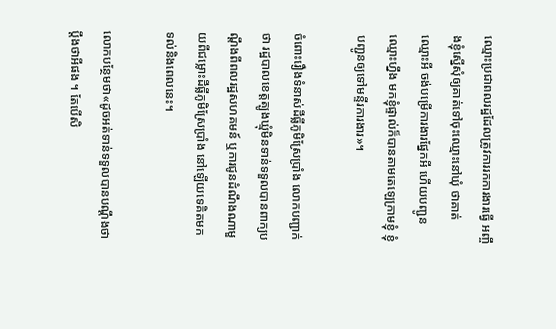ឈ្មោះប្រជាពលរដ្ឋដែលត្រូវការរកការងារធ្វើ អញ្ចឹងខ្ញុំស្នើសុំឲ្យគាត់ទៅចុះឈ្មោះនៅឃុំ ថាគាត់ឈ្មោះអី ចង់បម្រើការងារផ្នែកអី ហើយបញ្ជូនឈ្មោះហ្នឹង មកខ្ញុំផ្ទាល់ក៏បានតាមតេឡេក្រាមខ្ញុំ ខ្ញុំបញ្ជូនឲ្យទៅមន្ទីរការងារ»។

ចំពោះរឿងទំនាស់ដីធ្លីភូមិស្រែប្រាំង លោកបញ្ជាក់ថា រដ្ឋបាលខេត្តត្បូងឃ្មុំមិនទាន់ទទួលបានពាក្យបណ្តឹងពីពលរដ្ឋសហគមន៍ ឬការជូនដំណឹងណាមួយពីជម្លោះដីធ្លីភូមិស្រែប្រាំង នៅឡើយទេគិតមកទល់និងពេលនេះ។

លោកបន្ថែមថា«ដូចអត់ទាន់ទទួលបានបណ្តឹងថាប្តឹងថាអីផង ។ តែបើសិ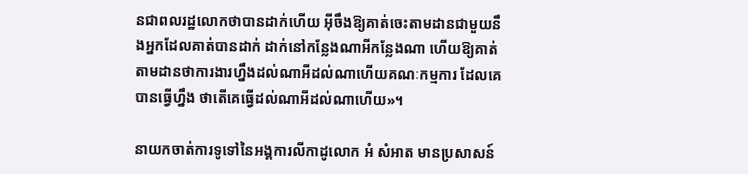នជាពលរដ្ឋលោកថាបានដាក់ហើយ អ៊ីចឹងឱ្យគាត់ចេះតាមដានជាមួយនឹងអ្នកដែលគាត់បានដាក់ ដាក់នៅកន្លែងណាអីកន្លែងណា ហើយឱ្យគាត់តាមដានថាការងារហ្នឹងដល់ណាអីដល់ណាហើយគណៈកម្មការ ដែលគេបានធ្វើហ្នឹង ថាតើគេធ្វើដល់ណាអីដល់ណាហើយ»។

នាយកចាត់ការទូទៅនៃអង្គការលីកាដូលោក អំ សំអាត មានប្រសាសន៍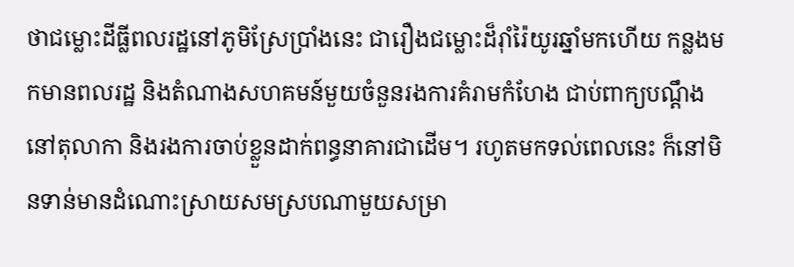ថាជម្លោះដីធ្លីពលរដ្ឋនៅភូមិស្រែប្រាំងនេះ ជារឿងជម្លោះដ៏រ៉ាំរ៉ៃយូរឆ្នាំមកហើយ កន្លងមកមានពលរដ្ឋ និងតំណាងសហគមន៍មួយចំនួនរងការគំរាមកំហែង ជាប់ពាក្យបណ្តឹងនៅតុលាកា និងរងការចាប់ខ្លួនដាក់ពន្ធនាគារជាដើម។ រហូតមកទល់ពេលនេះ ក៏នៅមិនទាន់មានដំណោះស្រាយសមស្របណាមួយសម្រា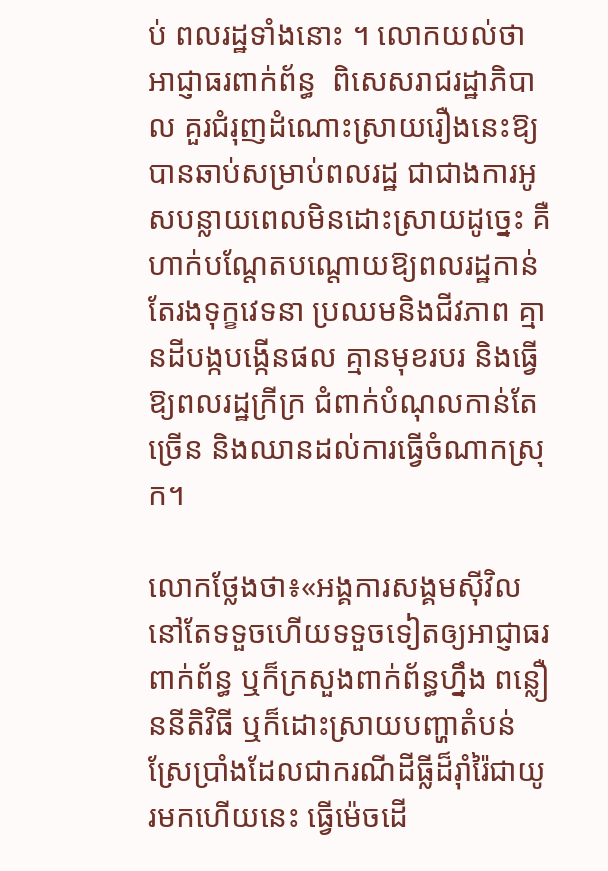ប់ ពលរដ្ឋទាំងនោះ ។ លោកយល់ថា អាជ្ញាធរពាក់ព័ន្ធ  ពិសេសរាជរដ្ឋាភិបាល គួរជំរុញដំណោះស្រាយរឿងនេះឱ្យបានឆាប់សម្រាប់ពលរដ្ឋ ជាជាងការអូសបន្លាយពេលមិនដោះស្រាយដូច្នេះ គឺហាក់បណ្តែតបណ្តោយឱ្យពលរដ្ឋកាន់តែរងទុក្ខវេទនា ប្រឈមនិងជីវភាព គ្មានដីបង្កបង្កើនផល គ្មានមុខរបរ និងធ្វើឱ្យពលរដ្ឋក្រីក្រ ជំពាក់បំណុលកាន់តែច្រើន និងឈានដល់ការធ្វើចំណាកស្រុក។

លោកថ្លែងថា៖«អង្គការសង្គមស៊ីវិលនៅតែទទួចហើយទទួចទៀតឲ្យអាជ្ញាធរពាក់ព័ន្ធ ឬក៏ក្រសួងពាក់ព័ន្ធហ្នឹង ពន្លឿននីតិវិធី ឬក៏ដោះស្រាយបញ្ហាតំបន់ស្រែប្រាំងដែលជាករណីដីធ្លីដ៏រ៉ាំរ៉ៃជាយូរមកហើយនេះ ធ្វើម៉េចដើ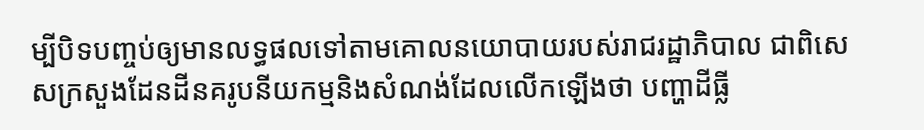ម្បីបិទបញ្ចប់ឲ្យមានលទ្ធផលទៅតាមគោលនយោបាយរបស់រាជរដ្ឋាភិបាល ជាពិសេសក្រសួងដែនដីនគរូបនីយកម្មនិងសំណង់ដែលលើកឡើងថា បញ្ហាដីធ្លី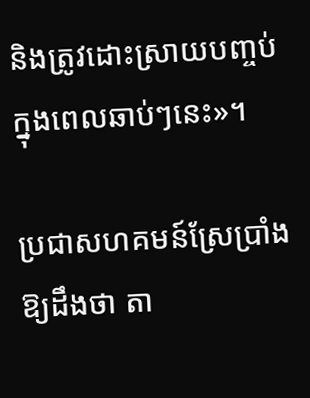និងត្រូវដោះស្រាយបញ្ចប់ក្នុងពេលឆាប់ៗនេះ»។

ប្រជាសហគមន៍ស្រែប្រាំងឱ្យដឹងថា តា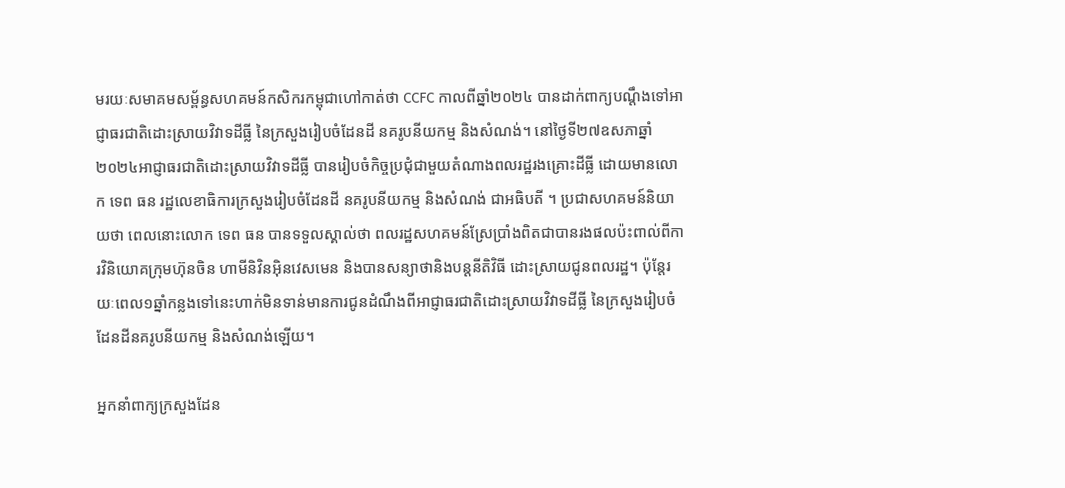មរយៈសមាគមសម្ព័ន្ធសហគមន៍កសិករកម្ពុជាហៅកាត់ថា CCFC កាលពីឆ្នាំ២០២៤ បានដាក់ពាក្យបណ្តឹងទៅអាជ្ញាធរជាតិដោះស្រាយវិវាទដីធ្លី នៃក្រសួងរៀបចំដែនដី នគរូបនីយកម្ម និងសំណង់។ នៅថ្ងៃទី២៧ឧសភាឆ្នាំ២០២៤អាជ្ញាធរជាតិដោះស្រាយវិវាទដីធ្លី បានរៀបចំកិច្ចប្រជុំជាមួយតំណាងពលរដ្ឋរងគ្រោះដីធ្លី ដោយមានលោក ទេព ធន រដ្ឋលេខាធិការក្រសួងរៀបចំដែនដី នគរូបនីយកម្ម និងសំណង់ ជាអធិបតី ។ ប្រជាសហគមន៍និយាយថា ពេលនោះលោក ទេព ធន បានទទួលស្គាល់ថា ពលរដ្ឋសហគមន៍ស្រែប្រាំងពិតជាបានរងផលប៉ះពាល់ពីការវិនិយោគក្រុមហ៊ុនចិន ហាមីនិវិនអ៊ិនវេសមេន និងបានសន្យាថានិងបន្តនីតិវិធី ដោះស្រាយជូនពលរដ្ឋ។ ប៉ុន្តែរយៈពេល១ឆ្នាំកន្លងទៅនេះហាក់មិនទាន់មានការជូនដំណឹងពីអាជ្ញាធរជាតិដោះស្រាយវិវាទដីធ្លី នៃក្រសួងរៀបចំដែនដីនគរូបនីយកម្ម និងសំណង់ឡើយ។

អ្នកនាំពាក្យក្រសួងដែន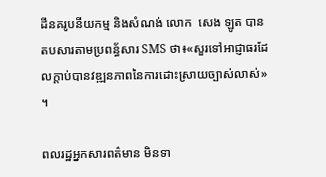ដីនគរូបនីយកម្ម និងសំណង់ លោក  សេង ឡូត បានតបសារតាមប្រពន័្ធសារ SMS ថា៖«សួរទៅអាជ្ញាធរដែលក្តាប់បានវឌ្ឍនភាពនៃការដោះស្រាយច្បាស់លាស់»  ។

ពលរដ្ឋអ្នកសារពត៌មាន មិនទា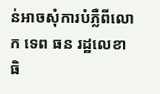ន់អាចសុំការបំភ្លឺពីលោក ទេព ធន រដ្ឋលេខាធិ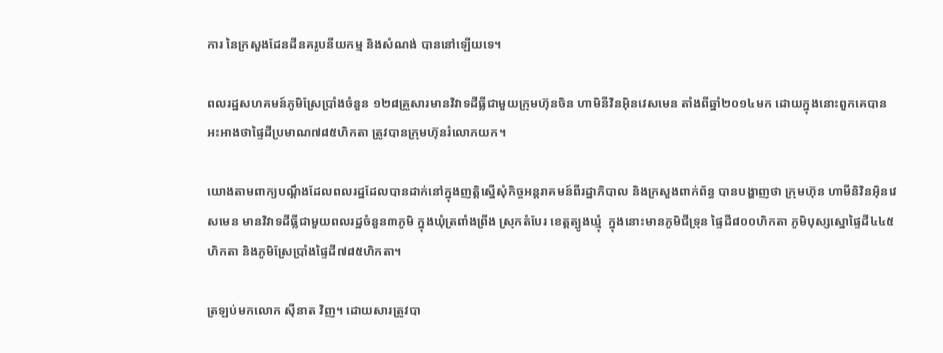ការ នៃក្រសួងដែនដីនគរូបនីយកម្ម និងសំណង់ បាននៅឡើយទេ។

ពលរដ្ឋសហគមន៍ភូមិស្រែប្រាំងចំនួន ១២៨គ្រួសារមានវិវាទដីធ្លីជាមួយក្រុមហ៊ុនចិន ហាមិនីវិនអ៊ិនវេសមេន តាំងពីឆ្នាំ២០១៤មក ដោយក្នុងនោះពួកគេបានអះអាងថាផ្ទៃដីប្រមាណ៧៨៥ហិកតា ត្រូវបានក្រុមហ៊ុនរំលោភយក។

យោងតាមពាក្យបណ្តឹងដែលពលរដ្ឋដែលបានដាក់នៅក្នុងញត្តិស្នើសុំកិច្ចអន្តរាគមន៍ពីរដ្ឋាភិបាល និងក្រសួងពាក់ព័ន្ធ បានបង្ហាញថា ក្រុមហ៊ុន ហាមីនិវិនអ៊ិនវេសមេន មានវិវាទដីធ្លីជាមួយពលរដ្ឋចំនួន៣ភូមិ ក្នុងឃុំត្រពាំងព្រីង ស្រុកតំបែរ ខេត្តត្បូងឃ្មុំ  ក្នុងនោះមានភូមិជីទ្រុន ផ្ទៃដី៨០០ហិកតា ភូមិបុស្សស្នោផ្ទៃដី៤៤៥ហិកតា និងភូមិស្រែប្រាំងផ្ទៃដី៧៨៥ហិកតា។

ត្រឡប់មកលោក ស៊ីនាត វិញ។ ដោយសារត្រូវបា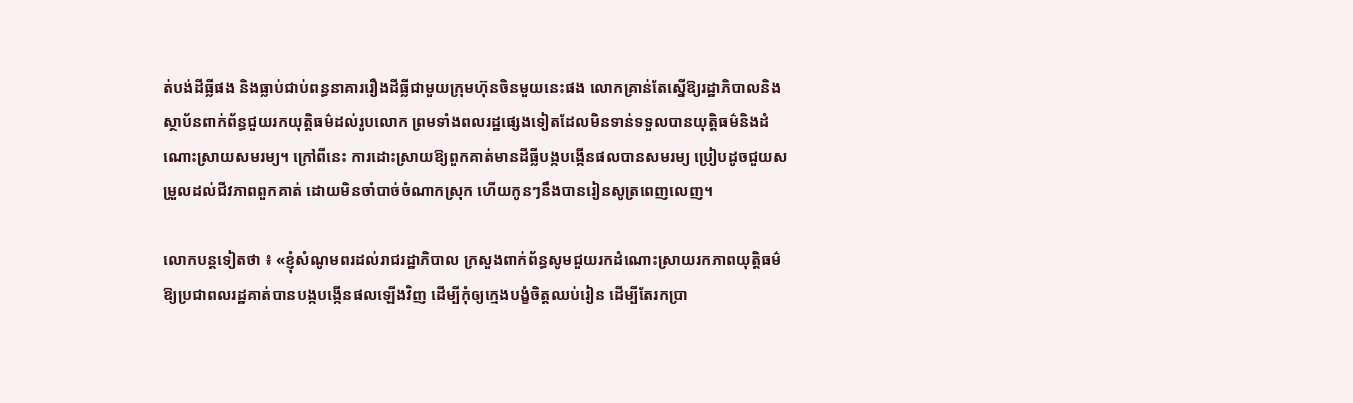ត់បង់ដីធ្លីផង និងធ្លាប់ជាប់ពន្ធនាគាររឿងដីធ្លីជាមួយក្រុមហ៊ុនចិនមួយនេះផង លោកគ្រាន់តែស្នើឱ្យរដ្ឋាភិបាលនិងស្ថាប័នពាក់ព័ន្ធជួយរកយុត្តិធម៌ដល់រូបលោក ព្រមទាំងពលរដ្ឋផ្សេងទៀតដែលមិនទាន់ទទួលបានយុត្តិធម៌និងដំណោះស្រាយសមរម្យ។ ក្រៅពីនេះ ការដោះស្រាយឱ្យពួកគាត់មានដីធ្លីបង្កបង្កើនផលបានសមរម្យ ប្រៀបដូចជួយសម្រួលដល់ជីវភាពពួកគាត់ ដោយមិនចាំបាច់ចំណាកស្រុក ហើយកូនៗនឹងបានរៀនសូត្រពេញលេញ។

លោកបន្តទៀតថា ៖ «ខ្ញុំសំណូមពរដល់រាជរដ្ឋាភិបាល ក្រសួងពាក់ព័ន្ធសូមជួយរកដំណោះស្រាយរកភាពយុត្តិធម៌ ឱ្យប្រជាពលរដ្ឋគាត់បានបង្កបង្កើនផលឡើងវិញ ដើម្បីកុំឲ្យក្មេងបង្ខំចិត្តឈប់រៀន ដើម្បីតែរកប្រា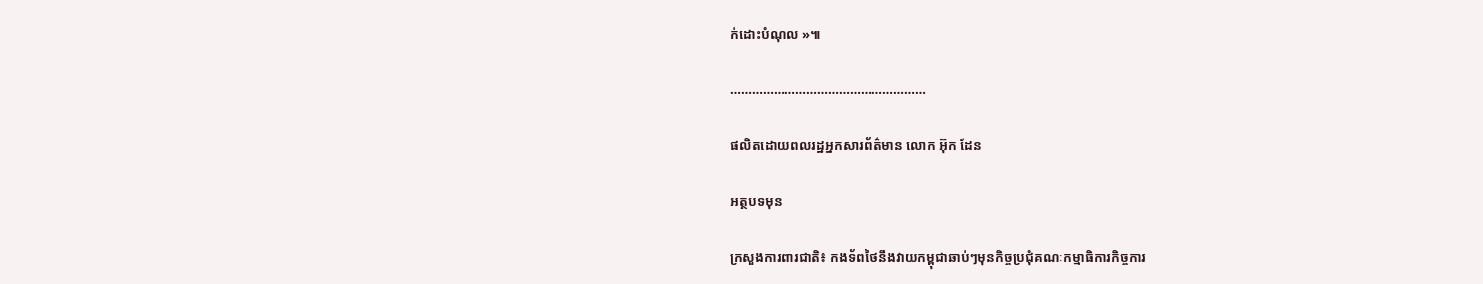ក់ដោះបំណុល »៕

………………………………………………

ផលិតដោយពលរដ្ឋអ្នកសារព័ត៌មាន លោក អ៊ុក ដែន

អត្ថបទមុន

ក្រសួងការពារជាតិ៖ កងទ័ពថៃនឹងវាយកម្ពុជាឆាប់ៗមុនកិច្ចប្រជុំគណៈកម្មាធិការកិច្ចការ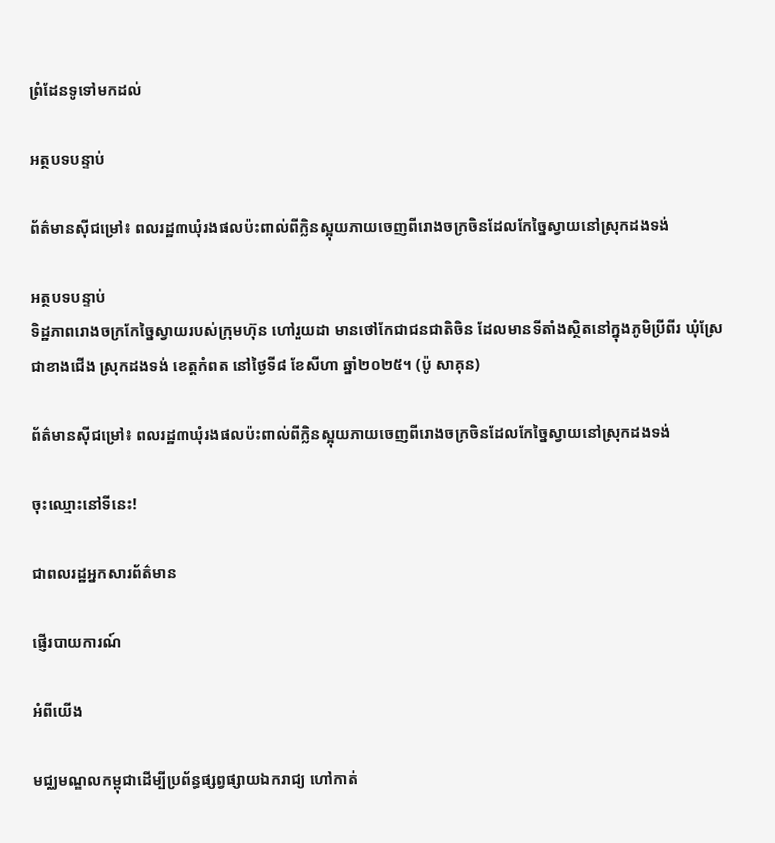ព្រំដែនទូទៅមកដល់

អត្ថបទបន្ទាប់

ព័ត៌មានស៊ីជម្រៅ៖ ពលរដ្ឋ៣ឃុំរងផលប៉ះពាល់ពីក្លិនស្អុយភាយចេញពីរោងចក្រចិនដែលកែច្នៃស្វាយនៅស្រុកដងទង់

អត្ថបទបន្ទាប់
ទិដ្ឋភាពរោងចក្រកែច្នៃស្វាយរបស់ក្រុមហ៊ុន ហៅរួយដា មានថៅកែជាជនជាតិចិន ដែលមានទីតាំងស្ថិតនៅក្នុងភូមិប្រីពីរ ឃុំស្រែជាខាងជើង ស្រុកដងទង់ ខេត្តកំពត នៅថ្ងៃទី៨ ខែសីហា ឆ្នាំ២០២៥។ (ប៉ូ សាគុន)

ព័ត៌មានស៊ីជម្រៅ៖ ពលរដ្ឋ៣ឃុំរងផលប៉ះពាល់ពីក្លិនស្អុយភាយចេញពីរោងចក្រចិនដែលកែច្នៃស្វាយនៅស្រុកដងទង់

ចុះឈ្មោះនៅទីនេះ!

ជាពលរដ្ឋអ្នកសារព័ត៌មាន

ផ្ញើរបាយការណ៍

អំពីយើង

មជ្ឈមណ្ឌលកម្ពុជាដើម្បីប្រព័ន្ធផ្សព្វផ្សាយឯករាជ្យ ហៅកាត់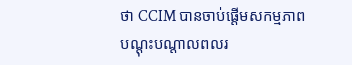ថា CCIM បានចាប់ផ្ដើមសកម្មភាពបណ្ដុះបណ្ដាលពលរ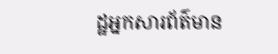ដ្ឋអ្នកសារព័ត៌មាន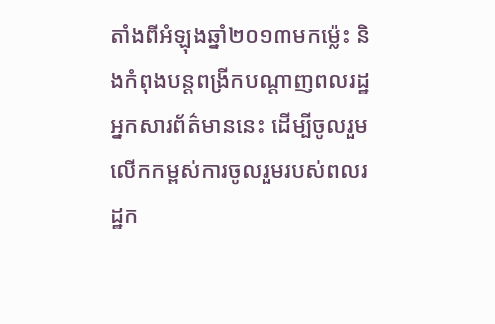តាំងពីអំឡុងឆ្នាំ២០១៣មកម្ល៉េះ និងកំពុងបន្ដពង្រីកបណ្ដាញពលរដ្ឋអ្នកសារព័ត៌មាននេះ ដើម្បីចូលរួមលើកកម្ពស់ការចូលរួមរបស់ពលរដ្ឋក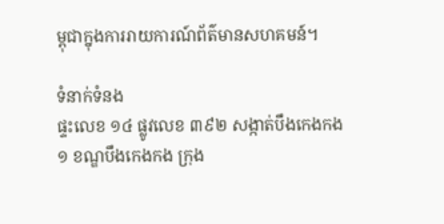ម្ពុជាក្នុងការរាយការណ៍ព័ត៌មានសហគមន៍។

ទំនាក់ទំនង
ផ្ទះលេខ ១៤ ផ្លូវលេខ ៣៩២ សង្កាត់បឹងកេងកង១ ខណ្ឌបឹងកេងកង ក្រុង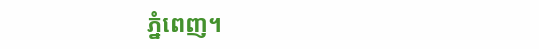ភ្នំពេញ។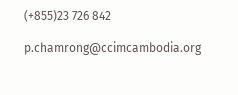(+855)23 726 842

p.chamrong@ccimcambodia.org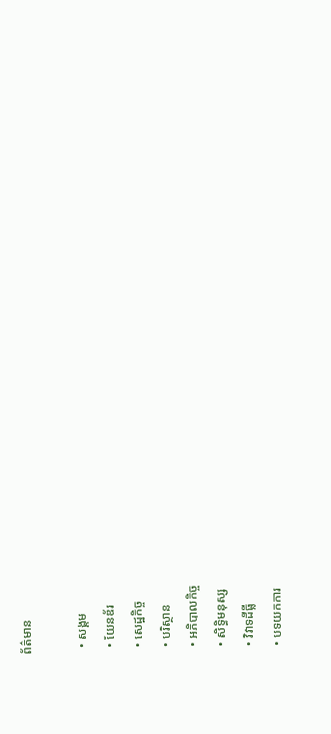ព័ត៌មាន

  • សង្គម
  • យែនឌ័រ
  • សេដ្ឋកិច្ច
  • បរិស្ថាន
  • អភិបាលកិច្ច
  • សិទ្ធិមនុស្ស
  • វិវាទដីធ្លី
  • បទយកការ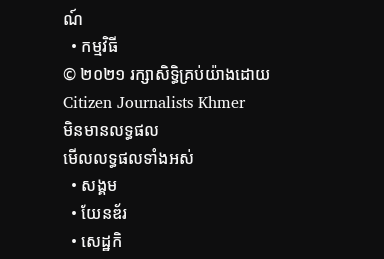ណ៍
  • កម្មវិធី
© ២០២១ រក្សាសិទ្ធិគ្រប់យ៉ាងដោយ Citizen Journalists Khmer
មិនមានលទ្ធផល
មើលលទ្ធផលទាំងអស់
  • សង្គម
  • យែនឌ័រ
  • សេដ្ឋកិ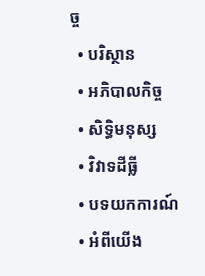ច្ច
  • បរិស្ថាន
  • អភិបាលកិច្ច
  • សិទ្ធិមនុស្ស
  • វិវាទដីធ្លី
  • បទយកការណ៍
  • អំពីយើង